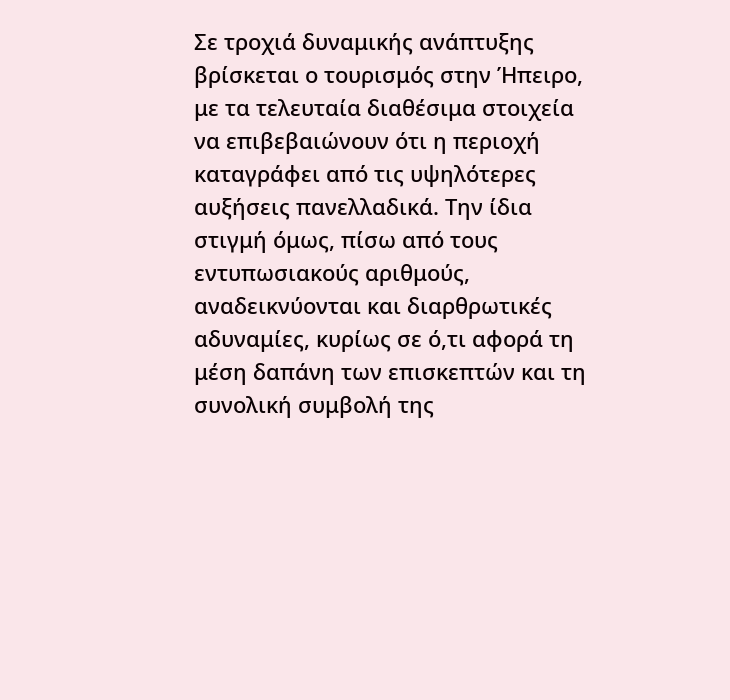Σε τροχιά δυναμικής ανάπτυξης βρίσκεται ο τουρισμός στην Ήπειρο, με τα τελευταία διαθέσιμα στοιχεία να επιβεβαιώνουν ότι η περιοχή καταγράφει από τις υψηλότερες αυξήσεις πανελλαδικά. Την ίδια στιγμή όμως, πίσω από τους εντυπωσιακούς αριθμούς, αναδεικνύονται και διαρθρωτικές αδυναμίες, κυρίως σε ό,τι αφορά τη μέση δαπάνη των επισκεπτών και τη συνολική συμβολή της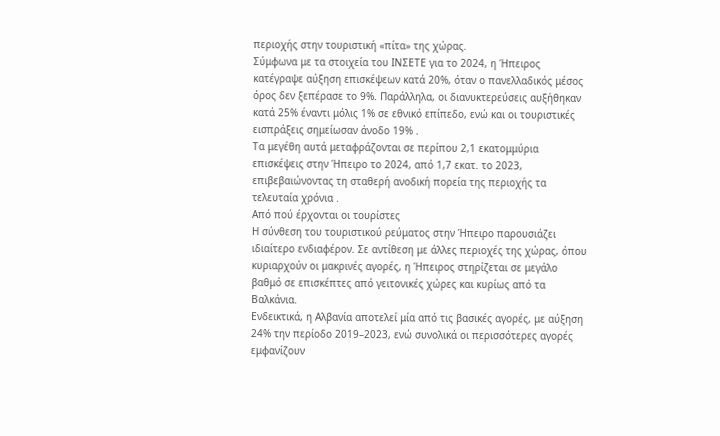περιοχής στην τουριστική «πίτα» της χώρας.
Σύμφωνα με τα στοιχεία του ΙΝΣΕΤΕ για το 2024, η Ήπειρος κατέγραψε αύξηση επισκέψεων κατά 20%, όταν ο πανελλαδικός μέσος όρος δεν ξεπέρασε το 9%. Παράλληλα, οι διανυκτερεύσεις αυξήθηκαν κατά 25% έναντι μόλις 1% σε εθνικό επίπεδο, ενώ και οι τουριστικές εισπράξεις σημείωσαν άνοδο 19% .
Τα μεγέθη αυτά μεταφράζονται σε περίπου 2,1 εκατομμύρια επισκέψεις στην Ήπειρο το 2024, από 1,7 εκατ. το 2023, επιβεβαιώνοντας τη σταθερή ανοδική πορεία της περιοχής τα τελευταία χρόνια .
Από πού έρχονται οι τουρίστες
Η σύνθεση του τουριστικού ρεύματος στην Ήπειρο παρουσιάζει ιδιαίτερο ενδιαφέρον. Σε αντίθεση με άλλες περιοχές της χώρας, όπου κυριαρχούν οι μακρινές αγορές, η Ήπειρος στηρίζεται σε μεγάλο βαθμό σε επισκέπτες από γειτονικές χώρες και κυρίως από τα Βαλκάνια.
Ενδεικτικά, η Αλβανία αποτελεί μία από τις βασικές αγορές, με αύξηση 24% την περίοδο 2019–2023, ενώ συνολικά οι περισσότερες αγορές εμφανίζουν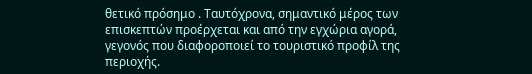θετικό πρόσημο . Ταυτόχρονα, σημαντικό μέρος των επισκεπτών προέρχεται και από την εγχώρια αγορά, γεγονός που διαφοροποιεί το τουριστικό προφίλ της περιοχής.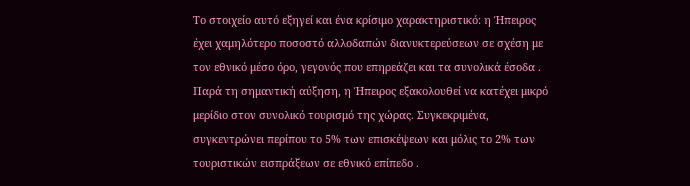Το στοιχείο αυτό εξηγεί και ένα κρίσιμο χαρακτηριστικό: η Ήπειρος έχει χαμηλότερο ποσοστό αλλοδαπών διανυκτερεύσεων σε σχέση με τον εθνικό μέσο όρο, γεγονός που επηρεάζει και τα συνολικά έσοδα .
Παρά τη σημαντική αύξηση, η Ήπειρος εξακολουθεί να κατέχει μικρό μερίδιο στον συνολικό τουρισμό της χώρας. Συγκεκριμένα, συγκεντρώνει περίπου το 5% των επισκέψεων και μόλις το 2% των τουριστικών εισπράξεων σε εθνικό επίπεδο .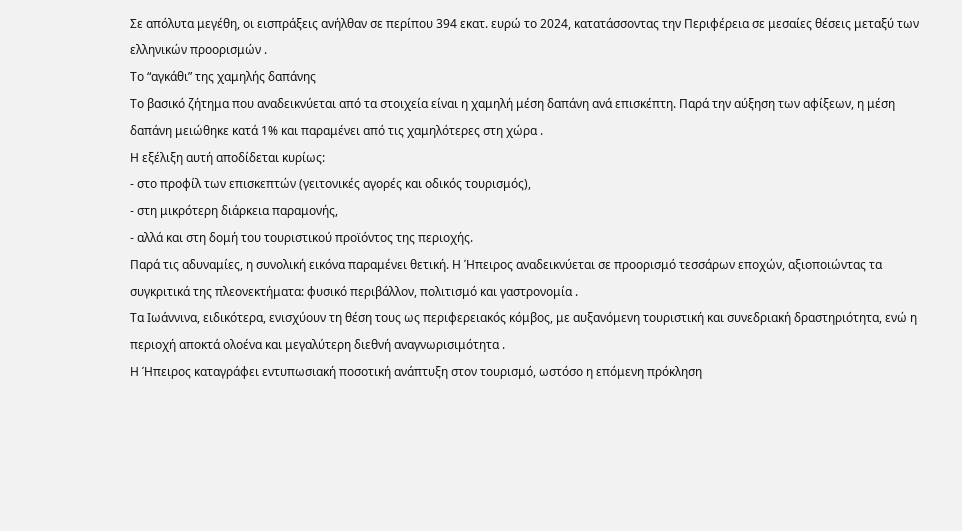Σε απόλυτα μεγέθη, οι εισπράξεις ανήλθαν σε περίπου 394 εκατ. ευρώ το 2024, κατατάσσοντας την Περιφέρεια σε μεσαίες θέσεις μεταξύ των ελληνικών προορισμών .
Το “αγκάθι” της χαμηλής δαπάνης
Το βασικό ζήτημα που αναδεικνύεται από τα στοιχεία είναι η χαμηλή μέση δαπάνη ανά επισκέπτη. Παρά την αύξηση των αφίξεων, η μέση δαπάνη μειώθηκε κατά 1% και παραμένει από τις χαμηλότερες στη χώρα .
Η εξέλιξη αυτή αποδίδεται κυρίως:
- στο προφίλ των επισκεπτών (γειτονικές αγορές και οδικός τουρισμός),
- στη μικρότερη διάρκεια παραμονής,
- αλλά και στη δομή του τουριστικού προϊόντος της περιοχής.
Παρά τις αδυναμίες, η συνολική εικόνα παραμένει θετική. Η Ήπειρος αναδεικνύεται σε προορισμό τεσσάρων εποχών, αξιοποιώντας τα συγκριτικά της πλεονεκτήματα: φυσικό περιβάλλον, πολιτισμό και γαστρονομία .
Τα Ιωάννινα, ειδικότερα, ενισχύουν τη θέση τους ως περιφερειακός κόμβος, με αυξανόμενη τουριστική και συνεδριακή δραστηριότητα, ενώ η περιοχή αποκτά ολοένα και μεγαλύτερη διεθνή αναγνωρισιμότητα .
Η Ήπειρος καταγράφει εντυπωσιακή ποσοτική ανάπτυξη στον τουρισμό, ωστόσο η επόμενη πρόκληση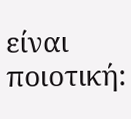είναι ποιοτική: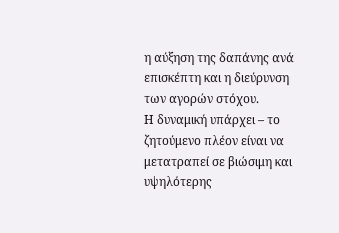η αύξηση της δαπάνης ανά επισκέπτη και η διεύρυνση των αγορών στόχου.
Η δυναμική υπάρχει – το ζητούμενο πλέον είναι να μετατραπεί σε βιώσιμη και υψηλότερης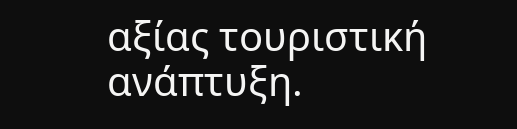αξίας τουριστική ανάπτυξη.